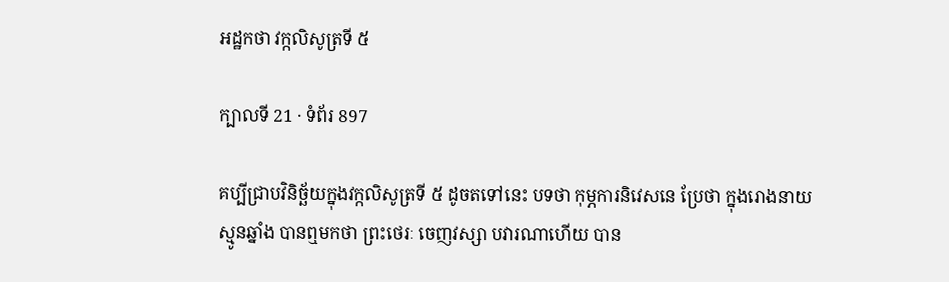អដ្ឋកថា វក្កលិសូត្រទី ៥

ក្បាលទី 21 · ទំព័រ 897

គប្បីជ្រាបវិនិច្ឆ័យក្នុងវក្កលិសូត្រទី ៥ ដូចតទៅនេះ បទថា កុម្ភការនិវេសនេ ប្រែថា ក្នុងរោងនាយស្មូនឆ្នាំង បានឮមកថា ព្រះថេរៈ ចេញវស្សា បវារណាហើយ បាន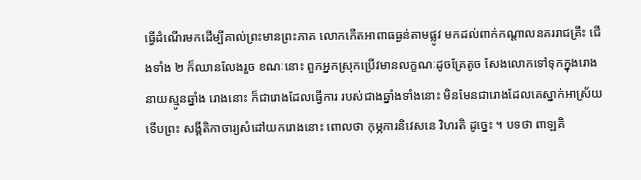ធ្វើដំណើរមកដើម្បីគាល់ព្រះមានព្រះភាគ លោកកើតអាពាធធ្ងន់តាមផ្លូវ មកដល់ពាក់កណ្តាលនគររាជគ្រឹះ ជើងទាំង ២ ក៏ឈានលែងរួច ខណៈនោះ ពួកអ្នកស្រុកប្រើវមានលក្ខណៈដូចគ្រែតូច សែងលោកទៅទុកក្នុងរោងនាយស្មូនឆ្នាំង រោងនោះ ក៏ជារោងដែលធ្វើការ របស់ជាងឆ្នាំងទាំងនោះ មិនមែនជារោងដែលគេស្នាក់អាស្រ័យ ទើបព្រះ សង្គីតិកាចារ្យសំដៅយករោងនោះ ពោលថា កុម្ភការនិវេសនេ វិហរតិ ដូច្នេះ ។ បទថា ពាឡគិ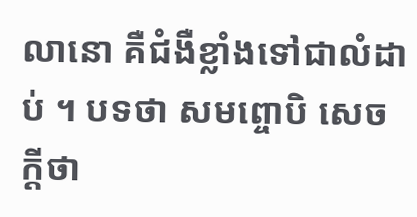លានោ គឺជំងឺខ្លាំងទៅជាលំដាប់ ។ បទថា សមព្ចោបិ សេចក្តីថា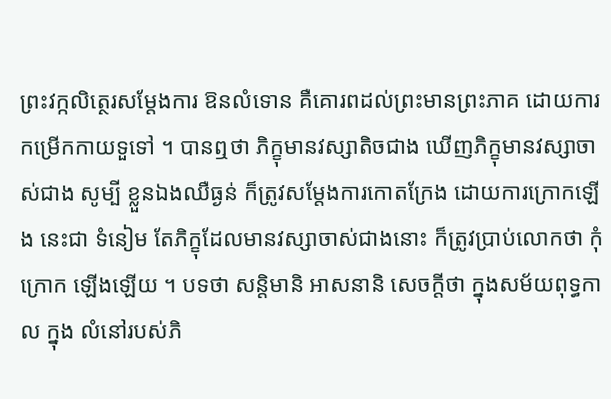ព្រះវក្កលិត្ថេរសម្តែងការ ឱនលំទោន គឺគោរពដល់ព្រះមានព្រះភាគ ដោយការកម្រើកកាយទួទៅ ។ បានឮថា ភិក្ខុមានវស្សាតិចជាង ឃើញភិក្ខុមានវស្សាចាស់ជាង សូម្បី ខ្លួនឯងឈឺធ្ងន់ ក៏ត្រូវសម្តែងការកោតក្រែង ដោយការក្រោកឡើង នេះជា ទំនៀម តែភិក្ខុដែលមានវស្សាចាស់ជាងនោះ ក៏ត្រូវប្រាប់លោកថា កុំក្រោក ឡើងឡើយ ។ បទថា សន្តិមានិ អាសនានិ សេចក្តីថា ក្នុងសម័យពុទ្ធកាល ក្នុង លំនៅរបស់ភិ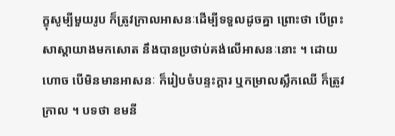ក្ខុសូម្បីមួយរូប ក៏ត្រូវក្រាលអាសនៈដើម្បីទទួលដូចគ្នា ព្រោះថា បើព្រះសាស្តាយាងមកសោត នឹងបានប្រថាប់គង់លើអាសនៈនោះ ។ ដោយហោច បើមិនមានអាសនៈ ក៏រៀបចំបន្ទះក្តារ ឬកម្រាលស្លឹកឈើ ក៏ត្រូវក្រាល ។ បទថា ខមនី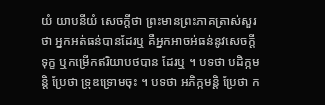យំ យាបនីយំ សេចក្តីថា ព្រះមានព្រះភាគត្រាស់សួរថា អ្នកអត់ធន់បានដែរឬ គឺអ្នកអាចអ់ធន់នូវសេចក្តីទុក្ខ ឬកម្រើកឥរិយាបថបាន ដែរឬ ។ បទថា បដិក្កមន្តិ ប្រែថា ទ្រុឌទ្រោមចុះ ។ បទថា អភិក្កមន្តិ ប្រែថា ក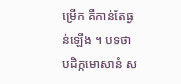ម្រើក គឺកាន់តែធ្ងន់ឡើង ។ បទថា បដិក្កមោសានំ ស